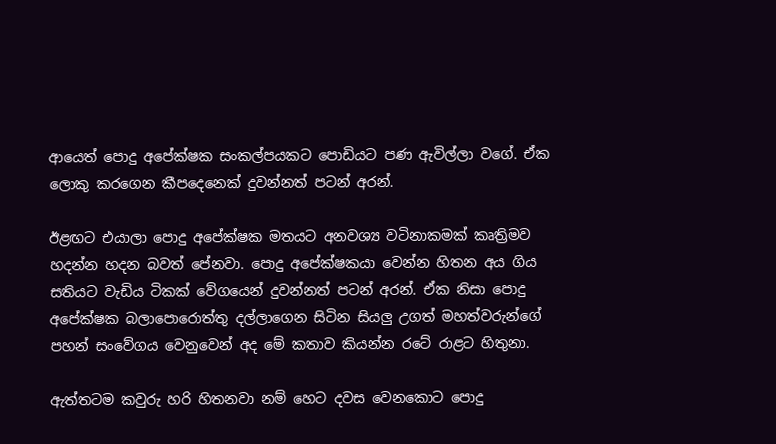ආයෙත් පොදු අපේක්ෂක සංකල්පයකට පොඩියට පණ ඇවිල්ලා වගේ. ඒක ලොකු කරගෙන කීපදෙනෙක් දුවන්නත් පටන් අරන්.

ඊළඟට එයාලා පොදු අපේක්ෂක මතයට අනවශ්‍ය වටිනාකමක් කෘත්‍රිමව හදන්න හදන බවත් පේනවා. පොදු අපේක්ෂකයා වෙන්න හිතන අය ගිය සතියට වැඩිය ටිකක් වේගයෙන් දුවන්නත් පටන් අරන්. ඒක නිසා පොදු අපේක්ෂක බලාපොරොත්තු දල්ලාගෙන සිටින සියලු උගත් මහත්වරුන්ගේ පහන් සංවේගය වෙනුවෙන් අද මේ කතාව කියන්න රටේ රාළට හිතුනා.

ඇත්තටම කවුරු හරි හිතනවා නම් හෙට දවස වෙනකොට පොදු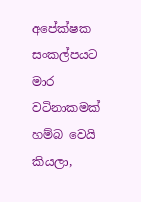අපේක්ෂක සංකල්පයට මාර වටිනාකමක් හම්බ වෙයි කියලා,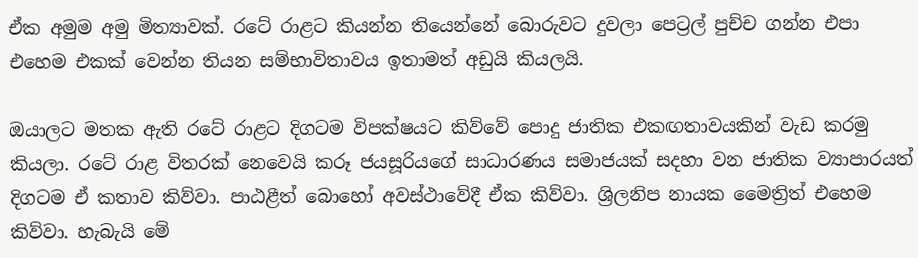ඒක අමුම අමු මිත්‍යාවක්. රටේ රාළට කියන්න තියෙන්නේ බොරුවට දුවලා පෙට්‍රල් පුච්ච ගන්න එපා එහෙම එකක් වෙන්න තියන සම්භාවිතාවය ඉතාමත් අඩුයි කියලයි.

ඔයාලට මතක ඇති රටේ රාළට දිගටම විපක්ෂයට කිව්වේ පොදු ජාතික එකඟතාවයකින් වැඩ කරමු කියලා. රටේ රාළ විතරක් නෙවෙයි කරූ ජයසූරියගේ සාධාරණය සමාජයක් සදහා වන ජාතික ව්‍යාපාරයත් දිගටම ඒ කතාව කිව්වා. පාඨළීත් බොහෝ අවස්ථාවේදී ඒක කිව්වා. ශ්‍රිලනිප නායක මෛත්‍රිත් එහෙම කිව්වා. හැබැයි මේ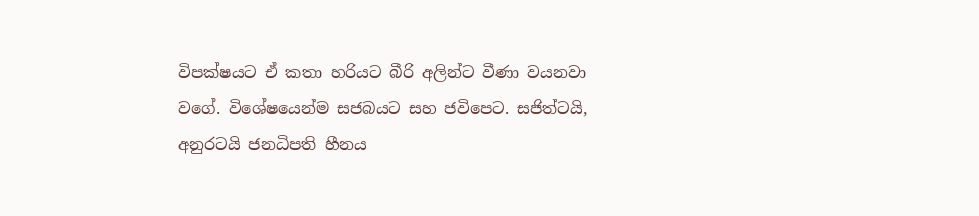විපක්ෂයට ඒ කතා හරියට බීරි අලින්ට වීණා වයනවා වගේ. විශේෂයෙන්ම සජබයට සහ ජවිපෙට. සජිත්ටයි, අනුරටයි ජනධිපති හීනය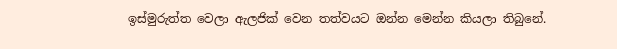ඉස්මුරුත්ත වෙලා ඇලජික් වෙන තත්වයට ඔන්න මෙන්න කියලා තිබුනේ.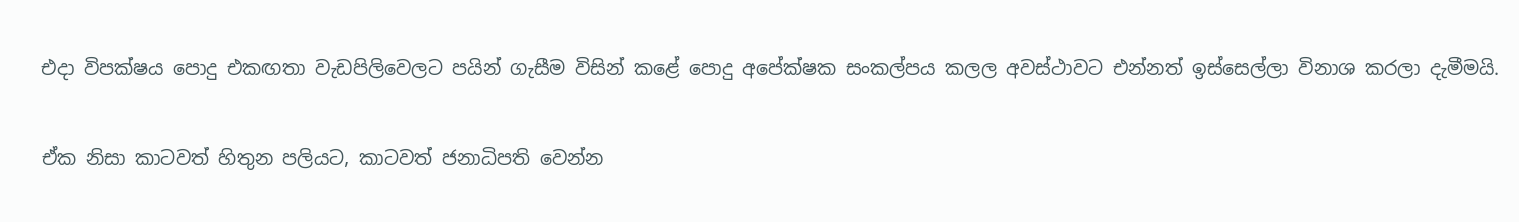එදා විපක්ෂය පොදු එකඟතා වැඩපිලිවෙලට පයින් ගැසීම විසින් කළේ පොදු අපේක්ෂක සංකල්පය කලල අවස්ථාවට එන්නත් ඉස්සෙල්ලා විනාශ කරලා දැමීමයි.

ඒක නිසා කාටවත් හිතුන පලියට, කාටවත් ජනාධිපති වෙන්න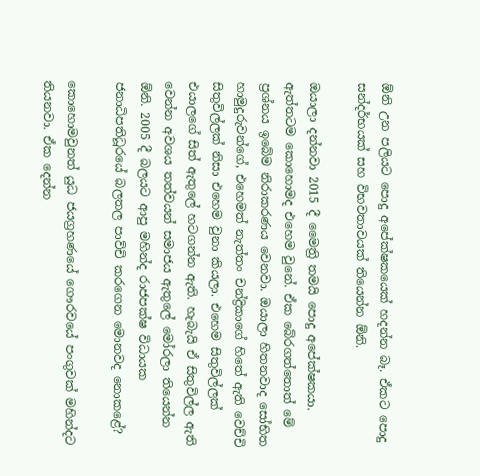ඕනි උන පලියට පොදු අපේක්ෂකයෙක් හදන්න බෑ. ඒකට පොදු සන්දර්භයක් සහ විභවතාවයක් තියෙන්න ඕනි.

ඔයාලා දන්නවා 2015 දී මෛත්‍රි තමයි පොදු අපේක්ෂකයා. ඇත්තටම කොහොමද එහෙම වුනේ. ඒක බේරගත්තොත් මේ ප්‍රශ්නය ඉබේම නිරාකරණය වෙනවා. ඔයාලා හිතනවාද සෝභිත හාමුදුරුවන්ගේ, එහෙමත් නැත්තං චන්ද්‍රිකාගේ හිතේ ඇති වෙච්චි සිතුවිල්ලක් නිසා එහෙම වුනා කියලා. එහෙම සිතුවිල්ලක් එයාලගේ සිත් ඇතුලේ හටගන්න ඇති. හැබැයි ඒ සිතුවිල්ල ඇති වෙන්න අවශය තත්වයන් සමාජය ඇතුලේ මෝරලා තියෙන්න ඕනි. 2005 දී බලයට ආපු මහින්ද රාජපක්ෂ විධායක ජනාධිපතිධූරයේ බලතල පාව්චි කරගෙන මොනවද නොකළේ?

කොහොමවුනත් යුධ ජයග්‍රහණයේ ගෞරවයේ පංගුවක් මහින්දට තියනවා. ඒක දෙන්න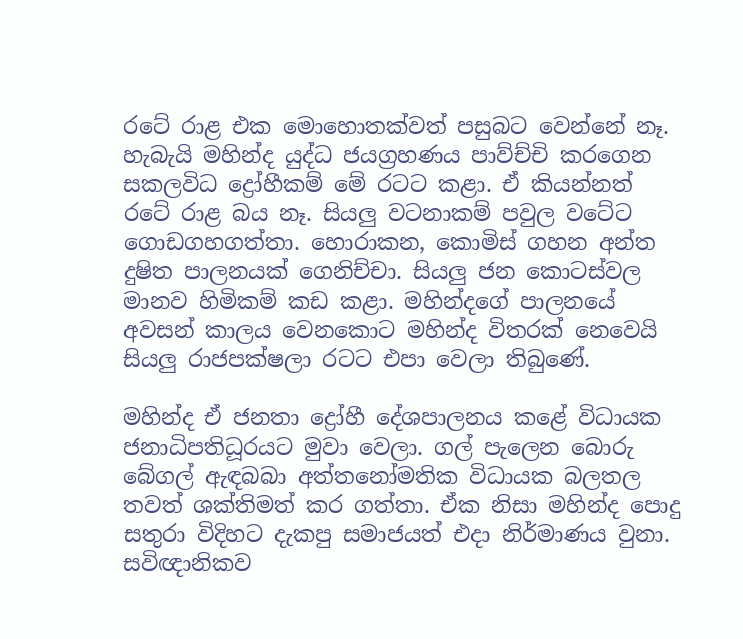රටේ රාළ එක මොහොතක්වත් පසුබට වෙන්නේ නෑ. හැබැයි මහින්ද යුද්ධ ජයග්‍රහණය පාව්ච්චි කරගෙන සකලවිධ ද්‍රෝහීකම් මේ රටට කළා. ඒ කියන්නත් රටේ රාළ බය නෑ. සියලු වටනාකම් පවුල වටේට ගොඩගහගත්තා. හොරාකන, කොමිස් ගහන අන්ත දුෂිත පාලනයක් ගෙනිච්චා. සියලු ජන කොටස්වල මානව හිමිකම් කඩ කළා. මහින්දගේ පාලනයේ අවසන් කාලය වෙනකොට මහින්ද විතරක් නෙවෙයි සියලු රාජපක්ෂලා රටට එපා වෙලා තිබුණේ.

මහින්ද ඒ ජනතා ද්‍රෝහී දේශපාලනය කළේ විධායක ජනාධිපතිධූරයට මුවා වෙලා. ගල් පැලෙන බොරු බේගල් ඇඳබබා අත්තනෝමතික විධායක බලතල තවත් ශක්තිමත් කර ගත්තා. ඒක නිසා මහින්ද පොදු සතුරා විදිහට දැකපු සමාජයත් එදා නිර්මාණය වුනා. සවිඥානිකව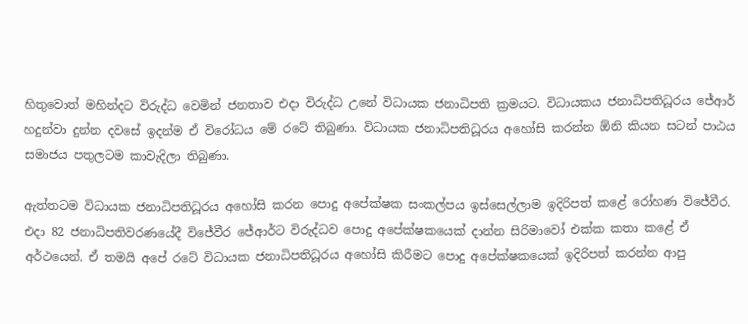හිතුවොත් මහින්දට විරුද්ධ වෙමින් ජනතාව එදා විරුද්ධ උනේ විධායක ජනාධිපති ක්‍රමයට. විධායකය ජනාධිපතිධූරය ජේආර් හදුන්වා දුන්න දවසේ ඉදන්ම ඒ විරෝධය මේ රටේ තිබුණා. විධායක ජනාධිපතිධූරය අහෝසි කරන්න ඕනි කියන සටන් පාඨය සමාජය පතුලටම කාවැදිලා තිබුණා.

ඇත්තටම විධායක ජනාධිපතිධූරය අහෝසි කරන පොදු අපේක්ෂක සංකල්පය ඉස්සෙල්ලාම ඉදිරිපත් කළේ රෝහණ විජේවීර. එදා 82 ජනාධිපතිවරණයේදී විජේවීර ජේආර්ට විරුද්ධව පොදු අපේක්ෂකයෙක් දාන්න සිරිමාවෝ එක්ක කතා කළේ ඒ අර්ථයෙන්. ඒ තමයි අපේ රටේ විධායක ජනාධිපතිධූරය අහෝසි කිරීමට පොදු අපේක්ෂකයෙක් ඉදිරිපත් කරන්න ආපු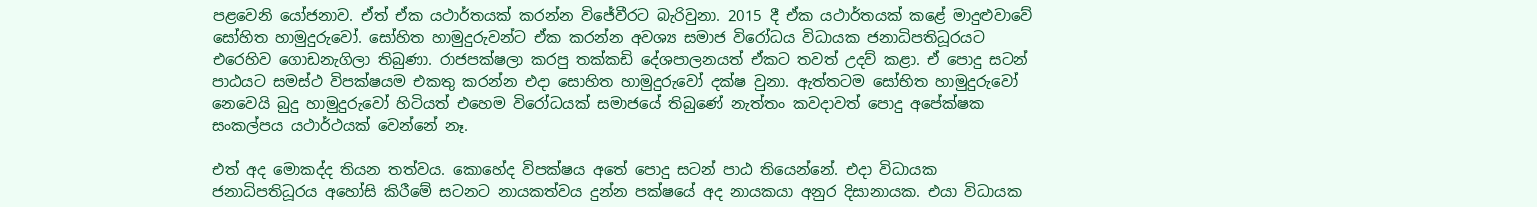පළවෙනි යෝජනාව. ඒත් ඒක යථාර්තයක් කරන්න විජේවීරට බැරිවුනා. 2015 දී ඒක යථාර්තයක් කළේ මාදුළුවාවේ සෝහිත හාමුදුරුවෝ. සෝහිත හාමුදුරුවන්ට ඒක කරන්න අවශ්‍ය සමාජ විරෝධය විධායක ජනාධිපතිධූරයට එරෙහිව ගොඩනැගිලා තිබුණා. රාජපක්ෂලා කරපු තක්කඩි දේශපාලනයත් ඒකට තවත් උදව් කළා. ඒ පොදු සටන් පාඨයට සමස්ථ විපක්ෂයම එකතු කරන්න එදා සොහිත හාමුදුරුවෝ දක්ෂ වුනා. ඇත්තටම සෝභිත හාමුදුරුවෝ නෙවෙයි බුදු හාමුදුරුවෝ හිටියත් එහෙම විරෝධයක් සමාජයේ තිබුණේ නැත්තං කවදාවත් පොදු අපේක්ෂක සංකල්පය යථාර්ථයක් වෙන්නේ නෑ.

එත් අද මොකද්ද තියන තත්වය. කොහේද විපක්ෂය අතේ පොදු සටන් පාඨ තියෙන්නේ. එදා විධායක ජනාධිපතිධූරය අහෝසි කිරීමේ සටනට නායකත්වය දුන්න පක්ෂයේ අද නායකයා අනුර දිසානායක. එයා විධායක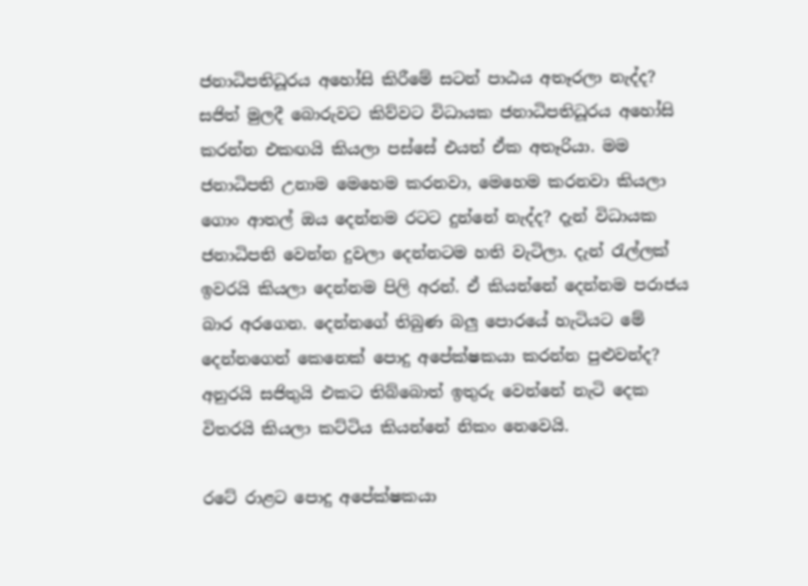ජනාධිපතිධූරය අහෝසි කිරීමේ සටන් පාඨය අතෑරලා නැද්ද? සජිත් මුලදී බොරුවට කිව්වට විධායක ජනාධිපතිධූරය අහෝසි කරන්න එකඟයි කියලා පස්සේ එයත් ඒක අතෑරියා. මම ජනාධිපති උනාම මෙහෙම කරනවා, මෙහෙම කරනවා කියලා ගොං ආතල් ඔය දෙන්නම රටට දුන්නේ නැද්ද? දැන් විධායක ජනාධිපති වෙන්න දුවලා දෙන්නටම හති වැටිලා. දැන් රැල්ලක් ඉවරයි කියලා දෙන්නම පිලි අරන්. ඒ කියන්නේ දෙන්නම පරාජය බාර අරගෙන. දෙන්නගේ තිබුණ බලු පොරයේ හැටියට මේ දෙන්නගෙන් කෙනෙක් පොදු අපේක්ෂකයා කරන්න පුළුවන්ද? අනුරයි සජිතුයි එකට තිබ්බොත් ඉතුරු වෙන්නේ නැටි දෙක විතරයි කියලා කට්ටිය කියන්නේ නිකං නෙවෙයි.

රටේ රාළට පොදු අපේක්ෂකයා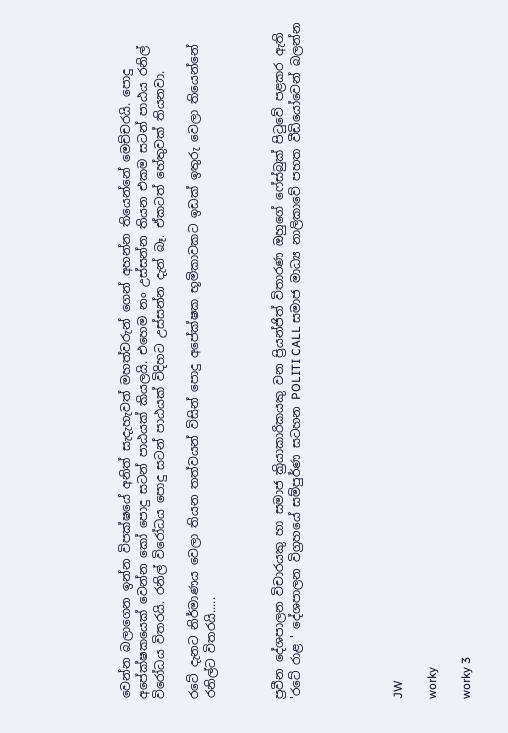වෙන්න බලාගෙන ඉන්න විපක්ෂයේ අනිත් සැදැහැවත් මහත්වරුන් ගෙන් අහන්න තියෙන්නේ මෙච්චරයි. පොදු අපේක්ෂකයෙක් වෙන්න කෝ පොදු සටන් පාඨයක් කියලයි. එහෙම නං උස්සන්න තියන එකම සටන් පාඨය රනිල් විරෝධය විතරයි. රනිල් විරෝධය පොදු සටන් පාඨයක් විදිහට උස්සන්න දැන් බෑ. ඒකටත් හේතුවක් තියනවා.

රටේ දැනට නිර්මාණය වෙලා තියන තත්වයන් විසින් පොදු අපේක්ෂක භූමිකාවකට ඉඩක් ඉතුරු වෙලා තියෙන්නේ රනිල්ට විතරයි.....



ප්‍රවීන දේශපාලන විචාරයකු හා සමාජ ක්‍රියාකාරිකයකු වන ප්‍රියන්ජිත් විතාරණ ඔහුගේ ෆේස්බුක් පිටුවේ පළකර ඇති 'රටේ රාළ ' දේශපාලන විග්‍රහයේ සම්පුර්ණ සටහන POLITI CALL සමාජ මාධ්‍ය නාලිකාවේ පහත වීඩියෝවෙන් බලන්න





JW

worky

worky 3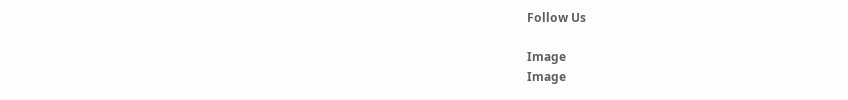Follow Us

Image
Image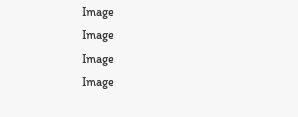Image
Image
Image
Image